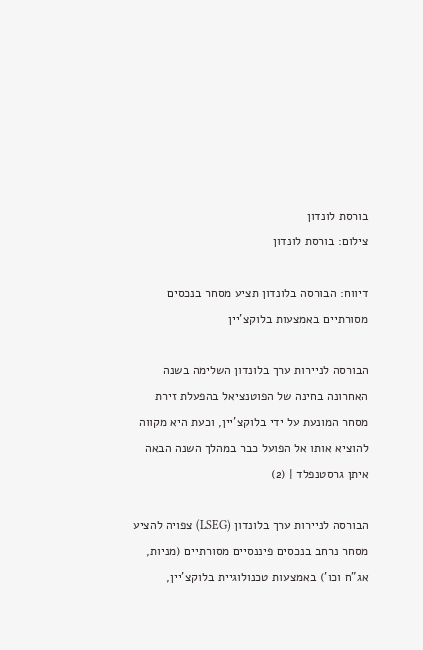בורסת לונדון
צילום: בורסת לונדון

דיווח: הבורסה בלונדון תציע מסחר בנכסים מסורתיים באמצעות בלוקצ'יין

הבורסה לניירות ערך בלונדון השלימה בשנה האחרונה בחינה של הפוטנציאל בהפעלת זירת מסחר המונעת על ידי בלוקצ'יין, וכעת היא מקווה להוציא אותו אל הפועל כבר במהלך השנה הבאה
איתן גרסטנפלד | (2)

הבורסה לניירות ערך בלונדון (LSEG) צפויה להציע מסחר נרחב בנכסים פיננסיים מסורתיים (מניות, אג"ח וכו') באמצעות טכנולוגיית בלוקצ'יין,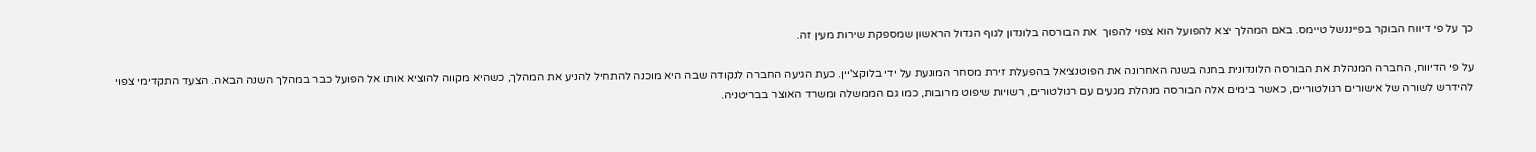כך על פי דיווח הבוקר בפייננשל טיימס. באם המהלך יצא להפועל הוא צפוי להפוך  את הבורסה בלונדון לגוף הגדול הראשון שמספקת שירות מעין זה.

על פי הדיווח, החברה המנהלת את הבורסה הלונדונית בחנה בשנה האחרונה את הפוטנציאל בהפעלת זירת מסחר המונעת על ידי בלוקצ'יין. כעת הגיעה החברה לנקודה שבה היא מוכנה להתחיל להניע את המהלך, כשהיא מקווה להוציא אותו אל הפועל כבר במהלך השנה הבאה. הצעד התקדימי צפוי להידרש לשורה של אישורים רגולטוריים, כאשר בימים אלה הבורסה מנהלת מגעים עם רגולטורים, רשויות שיפוט מרובות, כמו גם הממשלה ומשרד האוצר בבריטניה.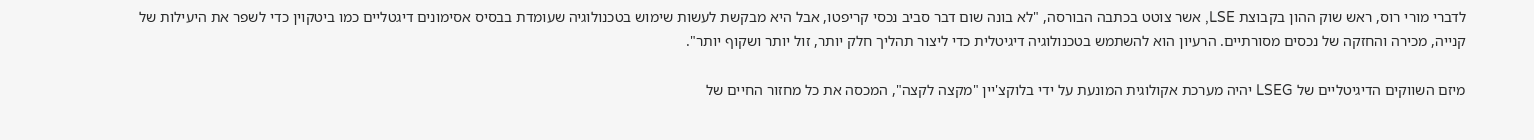לדברי מורי רוס, ראש שוק ההון בקבוצת LSE, אשר צוטט בכתבה הבורסה, "לא בונה שום דבר סביב נכסי קריפטו, אבל היא מבקשת לעשות שימוש בטכנולוגיה שעומדת בבסיס אסימונים דיגטליים כמו ביטקוין כדי לשפר את היעילות של קנייה, מכירה והחזקה של נכסים מסורתיים. הרעיון הוא להשתמש בטכנולוגיה דיגיטלית כדי ליצור תהליך חלק יותר, זול יותר ושקוף יותר".

מיזם השווקים הדיגיטליים של LSEG יהיה מערכת אקולוגית המונעת על ידי בלוקצ'יין "מקצה לקצה", המכסה את כל מחזור החיים של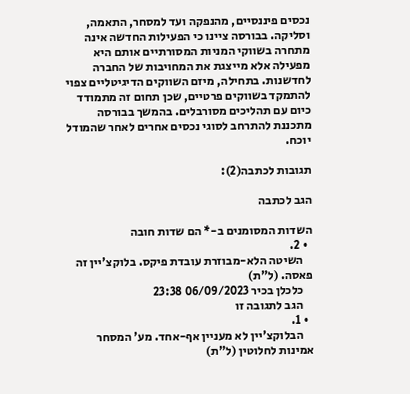נכסים פיננסיים, מהנפקה ועד למסחר, התאמה, וסליקה. בבורסה ציינו כי הפעילות החדשה אינה מתחרה בשווקי המניות המסורתיים אותם היא מפעילה אלא מייצגת את המחויבות של החברה לחדשנות. בתחילה, מיזם השווקים הדיגיטליים צפוי להתמקד בשווקים פרטיים, שכן תחום זה מתמודד כיום עם תהליכים מסורבלים. בהמשך בבורסה מתכננת להתרחב לסוגי נכסים אחרים לאחר שהמודל יוכח.

תגובות לכתבה(2):

הגב לכתבה

השדות המסומנים ב-* הם שדות חובה
  • 2.
    השיטה הלא-מבוזרת עובדת פיקס. בלוקצ'יין זה פאסה. (ל"ת)
    כלכלן בכיר 06/09/2023 23:38
    הגב לתגובה זו
  • 1.
    הבלוקצ'יין לא מעניין אף-אחד. מע' המסחר אמינות לחלוטין (ל"ת)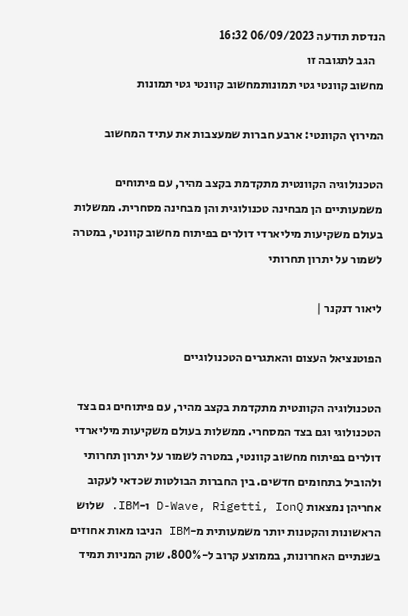הנדסת תודעה 06/09/2023 16:32
    הגב לתגובה זו
מחשוב קוונטי גטי תמונותמחשוב קוונטי גטי תמונות

המירוץ הקוונטי: ארבע חברות שמעצבות את עתיד המחשוב

הטכנולוגיה הקוונטית מתקדמת בקצב מהיר, עם פיתוחים משמעותיים הן מבחינה טכנולוגית והן מבחינה מסחרית. ממשלות בעולם משקיעות מיליארדי דולרים בפיתוח מחשוב קוונטי, במטרה לשמור על יתרון תחרותי

ליאור דנקנר |

הפוטנציאל העצום והאתגרים הטכנולוגיים

הטכנולוגיה הקוונטית מתקדמת בקצב מהיר, עם פיתוחים גם בצד הטכנולוגי וגם בצד המסחרי. ממשלות בעולם משקיעות מיליארדי דולרים בפיתוח מחשוב קוונטי, במטרה לשמור על יתרון תחרותי ולהוביל בתחומים חדשים. בין החברות הבולטות שכדאי לעקוב אחריהן נמצאות D-Wave, Rigetti, IonQ ו-IBM. שלוש הראשונות והקטנות יותר משמעותית מ-IBM הניבו מאות אחוזים בשנתיים האחרונות, בממוצע קרוב ל-800%. שוק המניות תמיד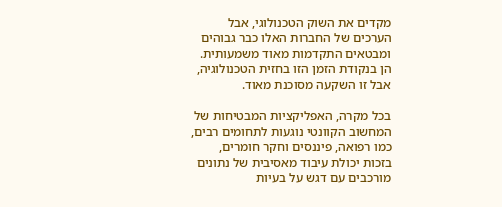מקדים את השוק הטכנולוגי, אבל הערכים של החברות האלו כבר גבוהים ומבטאים התקדמות מאוד משמעותית. הן בנקודת הזמן הזו בחזית הטכנולוגיה, אבל זו השקעה מסוכנת מאוד.

בכל מקרה, האפליקציות המבטיחות של המחשוב הקוונטי נוגעות לתחומים רבים, כמו רפואה, פיננסים וחקר חומרים, בזכות יכולת עיבוד מאסיבית של נתונים מורכבים עם דגש על בעיות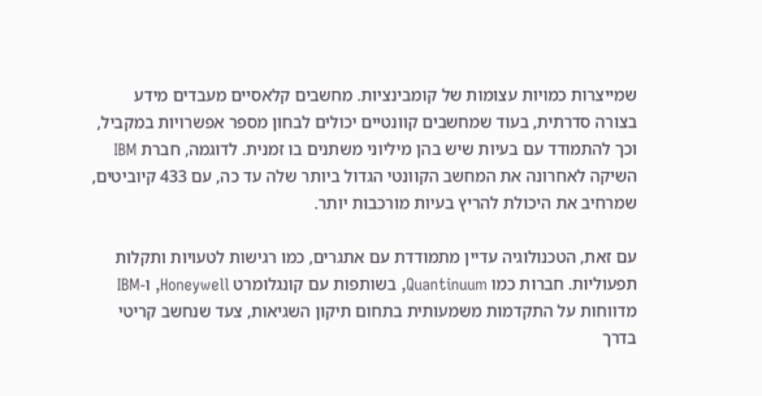שמייצרות כמויות עצומות של קומבינציות. מחשבים קלאסיים מעבדים מידע בצורה סדרתית, בעוד שמחשבים קוונטיים יכולים לבחון מספר אפשרויות במקביל, וכך להתמודד עם בעיות שיש בהן מיליוני משתנים בו זמנית. לדוגמה, חברת IBM השיקה לאחרונה את המחשב הקוונטי הגדול ביותר שלה עד כה, עם 433 קיוביטים, שמרחיב את היכולת להריץ בעיות מורכבות יותר.

עם זאת, הטכנולוגיה עדיין מתמודדת עם אתגרים, כמו רגישות לטעויות ותקלות תפעוליות. חברות כמו Quantinuum, בשותפות עם קונגלומרט Honeywell, ו-IBM מדווחות על התקדמות משמעותית בתחום תיקון השגיאות, צעד שנחשב קריטי בדרך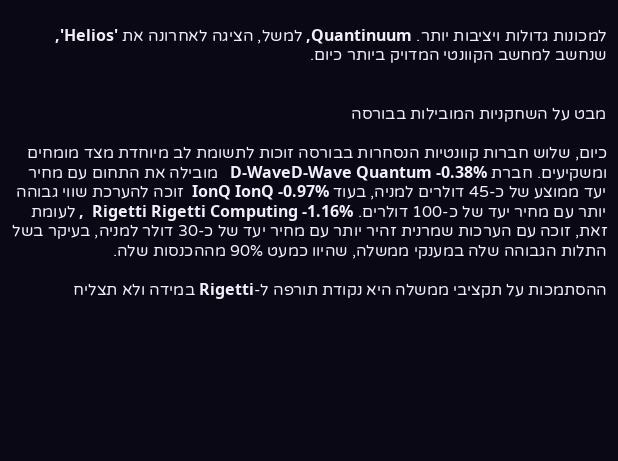למכונות גדולות ויציבות יותר. Quantinuum, למשל, הציגה לאחרונה את 'Helios', שנחשב למחשב הקוונטי המדויק ביותר כיום.


מבט על השחקניות המובילות בבורסה

כיום, שלוש חברות קוונטיות הנסחרות בבורסה זוכות לתשומת לב מיוחדת מצד מומחים ומשקיעים. חברת D-WaveD-Wave Quantum -0.38%   מובילה את התחום עם מחיר יעד ממוצע של כ-45 דולרים למניה, בעוד IonQ IonQ -0.97%  זוכה להערכת שווי גבוהה יותר עם מחיר יעד של כ-100 דולרים. Rigetti Rigetti Computing -1.16%  , לעומת זאת, זוכה עם הערכות שמרנית זהיר יותר עם מחיר יעד של כ-30 דולר למניה, בעיקר בשל התלות הגבוהה שלה במענקי ממשלה, שהיוו כמעט 90% מההכנסות שלה.

ההסתמכות על תקציבי ממשלה היא נקודת תורפה ל-Rigetti במידה ולא תצליח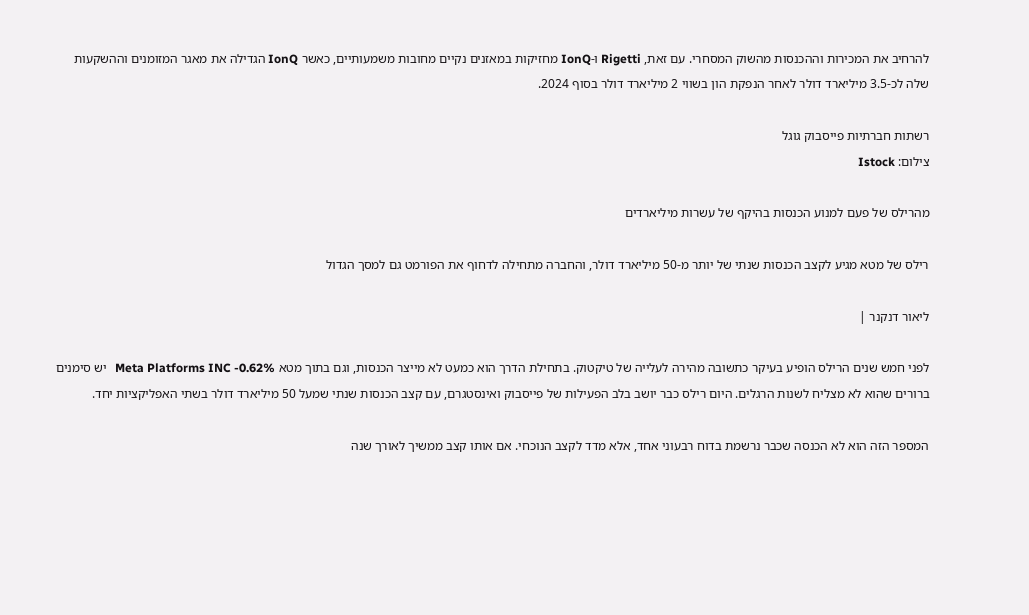להרחיב את המכירות וההכנסות מהשוק המסחרי. עם זאת, Rigetti ו-IonQ מחזיקות במאזנים נקיים מחובות משמעותיים, כאשר IonQ הגדילה את מאגר המזומנים וההשקעות שלה לכ-3.5 מיליארד דולר לאחר הנפקת הון בשווי 2 מיליארד דולר בסוף 2024.

רשתות חברתיות פייסבוק גוגל
צילום: Istock

מהרילס של פעם למנוע הכנסות בהיקף של עשרות מיליארדים

רילס של מטא מגיע לקצב הכנסות שנתי של יותר מ-50 מיליארד דולר, והחברה מתחילה לדחוף את הפורמט גם למסך הגדול

ליאור דנקנר |

לפני חמש שנים הרילס הופיע בעיקר כתשובה מהירה לעלייה של טיקטוק. בתחילת הדרך הוא כמעט לא מייצר הכנסות, וגם בתוך מטא Meta Platforms INC -0.62%   יש סימנים ברורים שהוא לא מצליח לשנות הרגלים. היום רילס כבר יושב בלב הפעילות של פייסבוק ואינסטגרם, עם קצב הכנסות שנתי שמעל 50 מיליארד דולר בשתי האפליקציות יחד.

המספר הזה הוא לא הכנסה שכבר נרשמת בדוח רבעוני אחד, אלא מדד לקצב הנוכחי. אם אותו קצב ממשיך לאורך שנה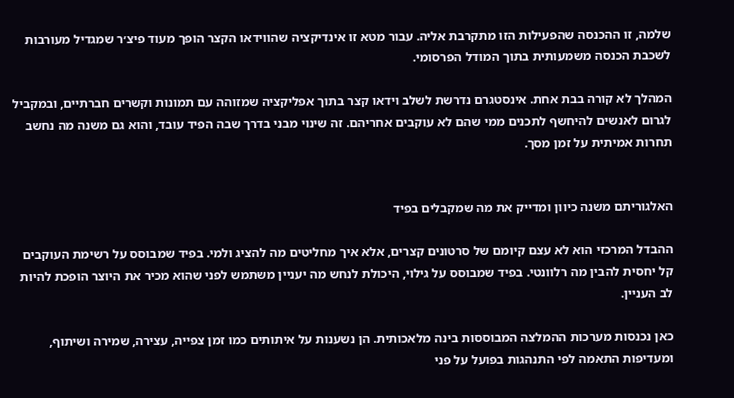שלמה, זו ההכנסה שהפעילות הזו מתקרבת אליה. עבור מטא זו אינדיקציה שהווידאו הקצר הופך מעוד פיצ׳ר שמגדיל מעורבות לשכבת הכנסה משמעותית בתוך המודל הפרסומי.

המהלך לא קורה בבת אחת. אינסטגרם נדרשת לשלב וידאו קצר בתוך אפליקציה שמזוהה עם תמונות וקשרים חברתיים, ובמקביל לגרום לאנשים להיחשף לתכנים ממי שהם לא עוקבים אחריהם. זה שינוי מבני בדרך שבה הפיד עובד, והוא גם משנה מה נחשב תחרות אמיתית על זמן מסך.


האלגוריתם משנה כיוון ומדייק את מה שמקבלים בפיד

ההבדל המרכזי הוא לא עצם קיומם של סרטונים קצרים, אלא איך מחליטים מה להציג ולמי. בפיד שמבוסס על רשימת העוקבים קל יחסית להבין מה רלוונטי. בפיד שמבוסס על גילוי, היכולת לנחש מה יעניין משתמש לפני שהוא מכיר את היוצר הופכת להיות לב העניין.

כאן נכנסות מערכות ההמלצה המבוססות בינה מלאכותית. הן נשענות על איתותים כמו זמן צפייה, עצירה, שמירה ושיתוף, ומעדיפות התאמה לפי התנהגות בפועל על פני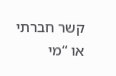קשר חברתי או “מי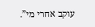עוקב אחרי מי”.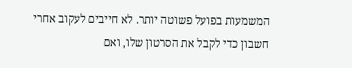המשמעות בפועל פשוטה יותר. לא חייבים לעקוב אחרי חשבון כדי לקבל את הסרטון שלו, ואם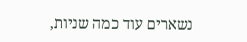נשארים עוד כמה שניות,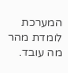המערכת לומדת מהר מה עובד.